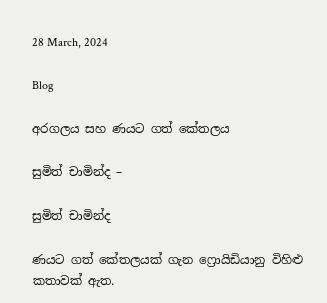28 March, 2024

Blog

අරගලය සහ ණයට ගත් කේතලය

සුමිත් චාමින්ද –

සුමිත් චාමින්ද

ණයට ගත් කේතලයක් ගැන ෆ්‍රොයිඩියානු විහිළු කතාවක් ඇත.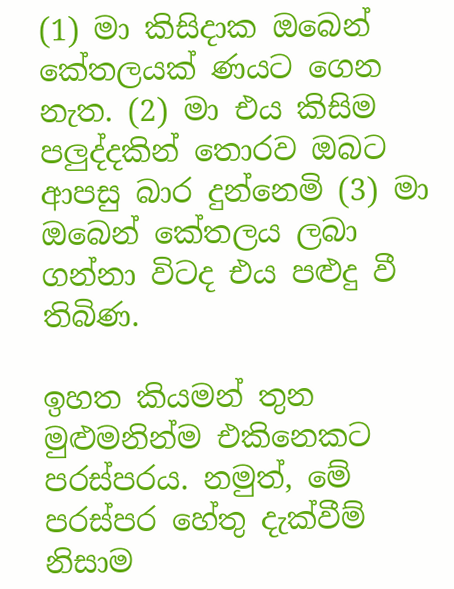(1) මා කිසිදාක ඔබෙන් කේතලයක් ණයට ගෙන නැත. (2) මා එය කිසිම පලුද්දකින් තොරව ඔබට ආපසු බාර දුන්නෙමි (3) මා ඔබෙන් කේතලය ලබා ගන්නා විටද එය පළුදු වී තිබිණ.

ඉහත කියමන් තුන මුළුමනින්ම එකිනෙකට පරස්පරය. නමුත්, මේ පරස්පර හේතු දැක්වීම් නිසාම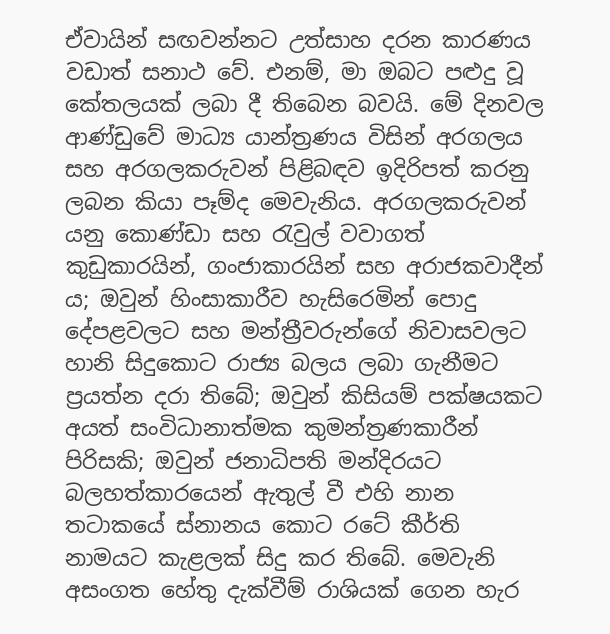ඒවායින් සඟවන්නට උත්සාහ දරන කාරණය වඩාත් සනාථ වේ. එනම්, මා ඔබට පළුදු වූ කේතලයක් ලබා දී තිබෙන බවයි. මේ දිනවල ආණ්ඩුවේ මාධ්‍ය යාන්ත්‍රණය විසින් අරගලය සහ අරගලකරුවන් පිළිබඳව ඉදිරිපත් කරනු ලබන කියා පෑම්ද මෙවැනිය. අරගලකරුවන් යනු කොණ්ඩා සහ රැවුල් වවාගත් කුඩුකාරයින්, ගංජාකාරයින් සහ අරාජකවාදීන් ය; ඔවුන් හිංසාකාරීව හැසිරෙමින් පොදු දේපළවලට සහ මන්ත්‍රීවරුන්ගේ නිවාසවලට හානි සිදුකොට රාජ්‍ය බලය ලබා ගැනීමට ප්‍රයත්න දරා තිබේ; ඔවුන් කිසියම් පක්ෂයකට අයත් සංවිධානාත්මක කුමන්ත්‍රණකාරීන් පිරිසකි; ඔවුන් ජනාධිපති මන්දිරයට බලහත්කාරයෙන් ඇතුල් වී එහි නාන තටාකයේ ස්නානය කොට රටේ කීර්ති නාමයට කැළලක් සිදු කර තිබේ. මෙවැනි අසංගත හේතු දැක්වීම් රාශියක් ගෙන හැර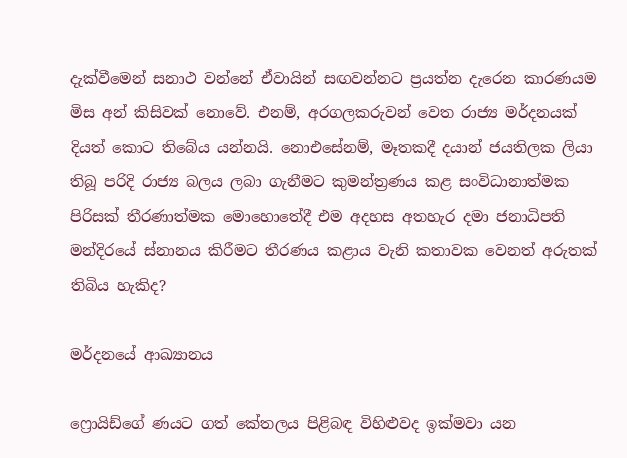දැක්වීමෙන් සනාථ වන්නේ ඒවායින් සඟවන්නට ප්‍රයත්න දැරෙන කාරණයම මිස අන් කිසිවක් නොවේ. එනම්, අරගලකරුවන් වෙත රාජ්‍ය මර්දනයක් දියත් කොට තිබේය යන්නයි. නොඑසේනම්, මෑතකදී දයාන් ජයතිලක ලියා තිබූ පරිදි රාජ්‍ය බලය ලබා ගැනීමට කුමන්ත්‍රණය කළ සංවිධානාත්මක පිරිසක් තීරණාත්මක මොහොතේදී එම අදහස අතහැර දමා ජනාධිපති මන්දිරයේ ස්නානය කිරීමට තීරණය කළාය වැනි කතාවක වෙනත් අරුතක් තිබිය හැකිද?

මර්දනයේ ආඛ්‍යානය

ෆ්‍රොයිඩ්ගේ ණයට ගත් කේතලය පිළිබඳ විහිළුවද ඉක්මවා යන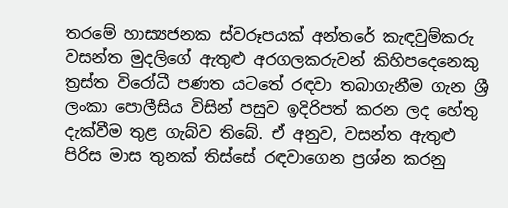තරමේ හාස්‍යජනක ස්වරූපයක් අන්තරේ කැඳවුම්කරු වසන්ත මුදලිගේ ඇතුළු අරගලකරුවන් කිහිපදෙනෙකු ත්‍රස්ත විරෝධී පණත යටතේ රඳවා තබාගැනීම ගැන ශ්‍රී ලංකා පොලීසිය විසින් පසුව ඉදිරිපත් කරන ලද හේතු දැක්වීම තුළ ගැබ්ව තිබේ. ඒ අනුව, වසන්ත ඇතුළු පිරිස මාස තුනක් තිස්සේ රඳවාගෙන ප්‍රශ්න කරනු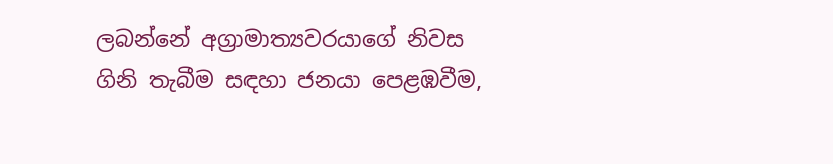ලබන්නේ අග්‍රාමාත්‍යවරයාගේ නිවස ගිනි තැබීම සඳහා ජනයා පෙළඹවීම,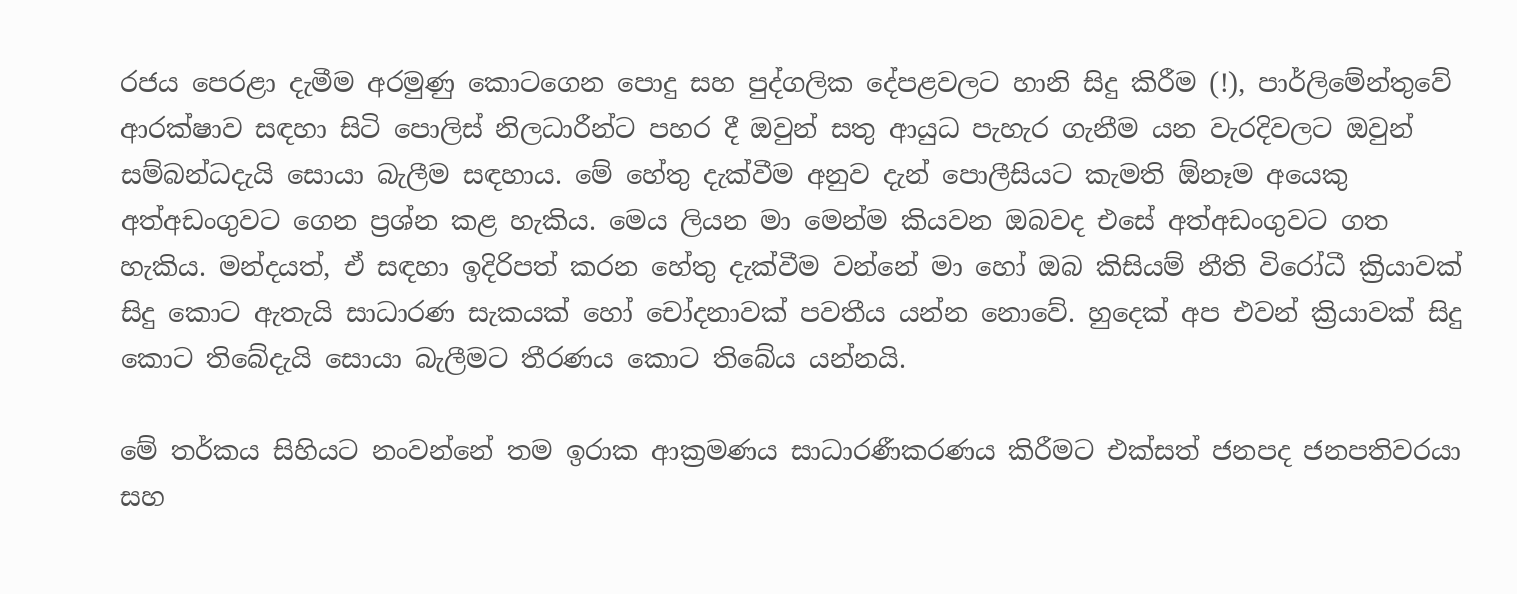රජය පෙරළා දැමීම අරමුණු කොටගෙන පොදු සහ පුද්ගලික දේපළවලට හානි සිදු කිරීම (!), පාර්ලිමේන්තුවේ ආරක්ෂාව සඳහා සිටි පොලිස් නිලධාරීන්ට පහර දී ඔවුන් සතු ආයුධ පැහැර ගැනීම යන වැරදිවලට ඔවුන් සම්බන්ධදැයි සොයා බැලීම සඳහාය. මේ හේතු දැක්වීම අනුව දැන් පොලීසියට කැමති ඕනෑම අයෙකු අත්අඩංගුවට ගෙන ප්‍රශ්න කළ හැකිය. මෙය ලියන මා මෙන්ම කියවන ඔබවද එසේ අත්අඩංගුවට ගත හැකිය. මන්දයත්, ඒ සඳහා ඉදිරිපත් කරන හේතු දැක්වීම වන්නේ මා හෝ ඔබ කිසියම් නීති විරෝධී ක්‍රියාවක් සිදු කොට ඇතැයි සාධාරණ සැකයක් හෝ චෝදනාවක් පවතීය යන්න නොවේ. හුදෙක් අප එවන් ක්‍රියාවක් සිදු කොට තිබේදැයි සොයා බැලීමට තීරණය කොට තිබේය යන්නයි.

මේ තර්කය සිහියට නංවන්නේ තම ඉරාක ආක්‍රමණය සාධාරණීකරණය කිරීමට එක්සත් ජනපද ජනපතිවරයා සහ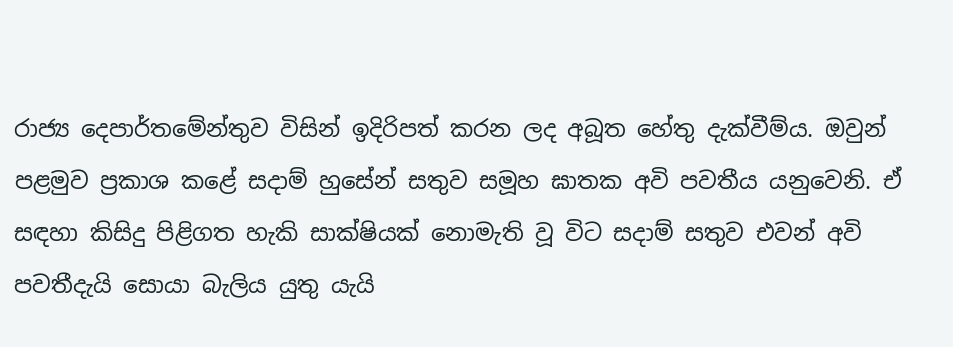රාජ්‍ය දෙපාර්තමේන්තුව විසින් ඉදිරිපත් කරන ලද අබූත හේතු දැක්වීම්ය. ඔවුන් පළමුව ප්‍රකාශ කළේ සදාම් හුසේන් සතුව සමූහ ඝාතක අවි පවතීය යනුවෙනි. ඒ සඳහා කිසිදු පිළිගත හැකි සාක්ෂියක් නොමැති වූ විට සදාම් සතුව එවන් අවි පවතීදැයි සොයා බැලිය යුතු යැයි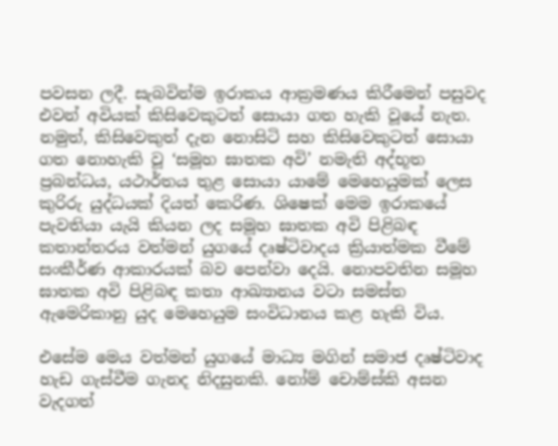පවසන ලදී. සැබවින්ම ඉරාකය ආක්‍රමණය කිරීමෙන් පසුවද එවන් අවියක් කිසිවෙකුටත් සොයා ගත හැකි වූයේ නැත. නමුත්, කිසිවෙකුත් දැන නොසිටි සහ කිසිවෙකුටත් සොයා ගත නොහැකි වූ ‘සමූහ ඝාතක අවි’ නමැති අද්භූත ප්‍රබන්ධය, යථාර්තය තුළ සොයා යාමේ මෙහෙයුමක් ලෙස කුරිරු යුද්ධයක් දියත් කෙරිණ. ශිෂෙක් මෙම ඉරාකයේ පැවතියා යැයි කියන ලද සමූහ ඝාතක අවි පිළිබඳ කතාන්තරය වත්මන් යුගයේ දෘෂ්ටිවාදය ක්‍රියාත්මක වීමේ සංකීර්ණ ආකාරයක් බව පෙන්වා දෙයි. නොපවතින සමූහ ඝාතක අවි පිළිබඳ කතා ආඛ්‍යානය වටා සමස්ත ඇමෙරිකානු යුද මෙහෙයුම සංවිධානය කළ හැකි විය.

එසේම මෙය වත්මන් යුගයේ මාධ්‍ය මගින් සමාජ දෘෂ්ටිවාද හැඩ ගැස්වීම ගැනද නිදසුනකි. නෝම් චොම්ස්කි අසන වැදගත්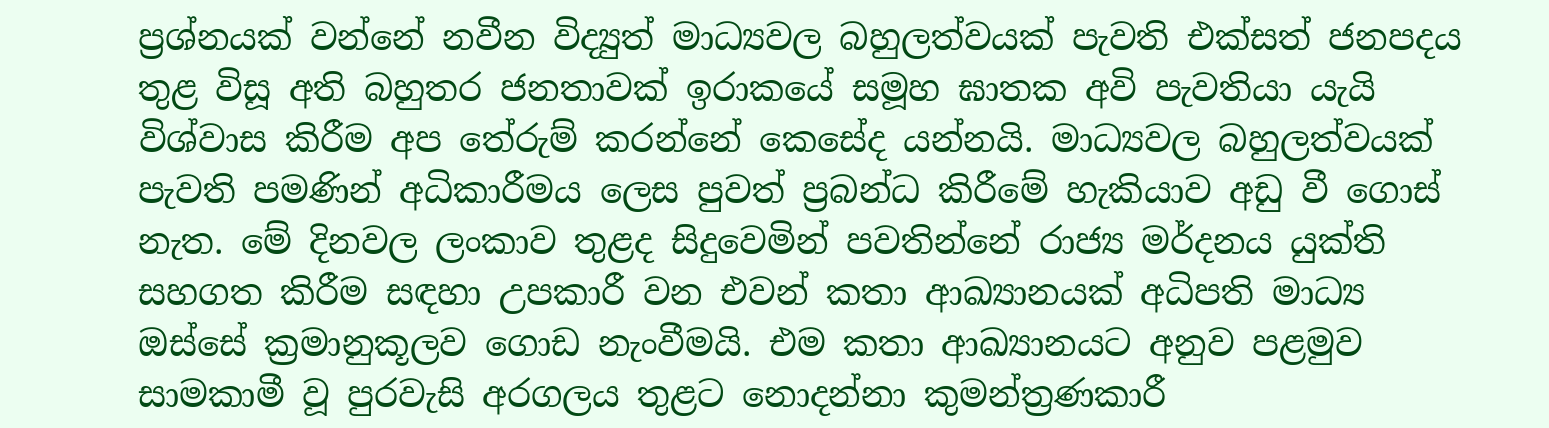ප්‍රශ්නයක් වන්නේ නවීන විද්‍යුත් මාධ්‍යවල බහුලත්වයක් පැවති එක්සත් ජනපදය තුළ විසූ අති බහුතර ජනතාවක් ඉරාකයේ සමූහ ඝාතක අවි පැවතියා යැයි විශ්වාස කිරීම අප තේරුම් කරන්නේ කෙසේද යන්නයි. මාධ්‍යවල බහුලත්වයක් පැවති පමණින් අධිකාරීමය ලෙස පුවත් ප්‍රබන්ධ කිරීමේ හැකියාව අඩු වී ගොස් නැත. මේ දිනවල ලංකාව තුළද සිදුවෙමින් පවතින්නේ රාජ්‍ය මර්දනය යුක්ති සහගත කිරීම සඳහා උපකාරී වන එවන් කතා ආඛ්‍යානයක් අධිපති මාධ්‍ය ඔස්සේ ක්‍රමානුකූලව ගොඩ නැංවීමයි. එම කතා ආඛ්‍යානයට අනුව පළමුව සාමකාමී වූ පුරවැසි අරගලය තුළට නොදන්නා කුමන්ත්‍රණකාරී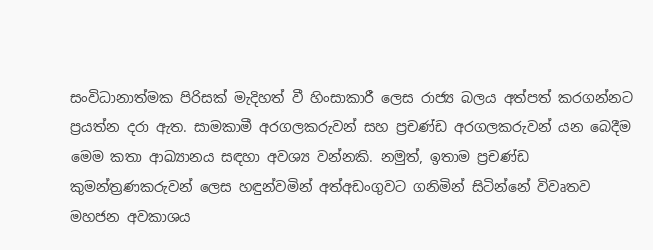සංවිධානාත්මක පිරිසක් මැදිහත් වී හිංසාකාරී ලෙස රාජ්‍ය බලය අත්පත් කරගන්නට ප්‍රයත්න දරා ඇත. සාමකාමී අරගලකරුවන් සහ ප්‍රචණ්ඩ අරගලකරුවන් යන බෙදීම මෙම කතා ආඛ්‍යානය සඳහා අවශ්‍ය වන්නකි. නමුත්, ඉතාම ප්‍රචණ්ඩ කුමන්ත්‍රණකරුවන් ලෙස හඳුන්වමින් අත්අඩංගුවට ගනිමින් සිටින්නේ විවෘතව මහජන අවකාශය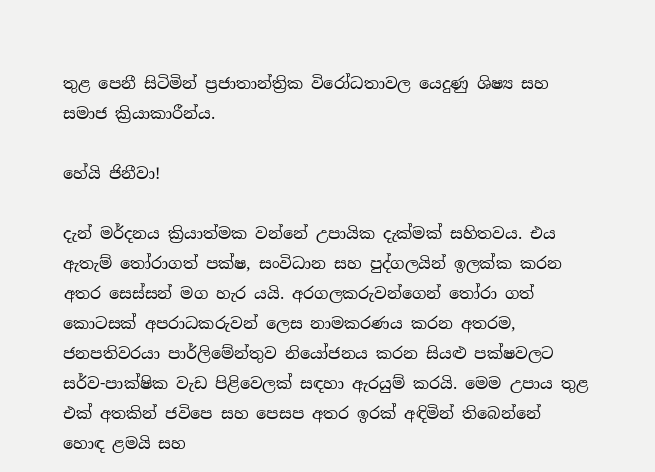තුළ පෙනී සිටිමින් ප්‍රජාතාන්ත්‍රික විරෝධතාවල යෙදුණු ශිෂ්‍ය සහ සමාජ ක්‍රියාකාරීන්ය.

හේයි ජිනීවා!

දැන් මර්දනය ක්‍රියාත්මක වන්නේ උපායික දැක්මක් සහිතවය. එය ඇතැම් තෝරාගත් පක්ෂ, සංවිධාන සහ පුද්ගලයින් ඉලක්ක කරන අතර සෙස්සන් මග හැර යයි. අරගලකරුවන්ගෙන් තෝරා ගත් කොටසක් අපරාධකරුවන් ලෙස නාමකරණය කරන අතරම, ජනපතිවරයා පාර්ලිමේන්තුව නියෝජනය කරන සියළු පක්ෂවලට සර්ව-පාක්ෂික වැඩ පිළිවෙලක් සඳහා ඇරයුම් කරයි. මෙම උපාය තුළ එක් අතකින් ජවිපෙ සහ පෙසප අතර ඉරක් අඳිමින් තිබෙන්නේ හොඳ ළමයි සහ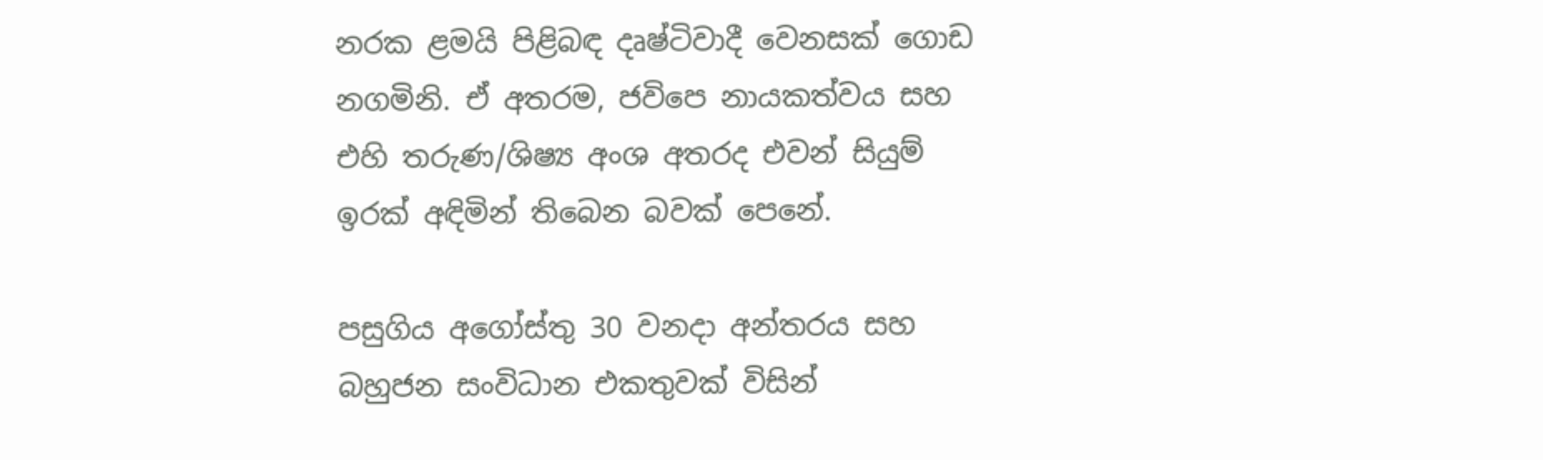නරක ළමයි පිළිබඳ දෘෂ්ටිවාදී වෙනසක් ගොඩ නගමිනි. ඒ අතරම, ජවිපෙ නායකත්වය සහ එහි තරුණ/ශිෂ්‍ය අංශ අතරද එවන් සියුම් ඉරක් අඳිමින් තිබෙන බවක් පෙනේ.

පසුගිය අගෝස්තු 30 වනදා අන්තරය සහ බහුජන සංවිධාන එකතුවක් විසින්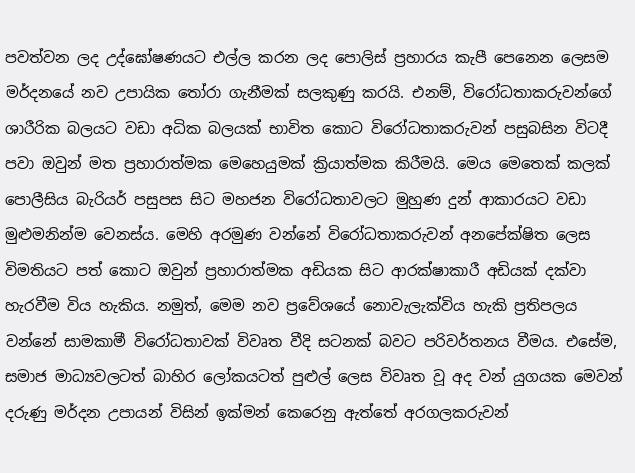පවත්වන ලද උද්ඝෝෂණයට එල්ල කරන ලද පොලිස් ප්‍රහාරය කැපී පෙනෙන ලෙසම මර්දනයේ නව උපායික තෝරා ගැනීමක් සලකුණු කරයි. එනම්, විරෝධතාකරුවන්ගේ ශාරීරික බලයට වඩා අධික බලයක් භාවිත කොට විරෝධතාකරුවන් පසුබසින විටදී පවා ඔවුන් මත ප්‍රහාරාත්මක මෙහෙයුමක් ක්‍රියාත්මක කිරීමයි. මෙය මෙතෙක් කලක් පොලීසිය බැරියර් පසුපස සිට මහජන විරෝධතාවලට මුහුණ දුන් ආකාරයට වඩා මුළුමනින්ම වෙනස්ය. මෙහි අරමුණ වන්නේ විරෝධතාකරුවන් අනපේක්ෂිත ලෙස විමතියට පත් කොට ඔවුන් ප්‍රහාරාත්මක අඩියක සිට ආරක්ෂාකාරී අඩියක් දක්වා හැරවීම විය හැකිය. නමුත්, මෙම නව ප්‍රවේශයේ නොවැලැක්විය හැකි ප්‍රතිපලය වන්නේ සාමකාමී විරෝධතාවක් විවෘත වීදි සටනක් බවට පරිවර්තනය වීමය. එසේම, සමාජ මාධ්‍යවලටත් බාහිර ලෝකයටත් පුළුල් ලෙස විවෘත වූ අද වන් යුගයක මෙවන් දරුණු මර්දන උපායන් විසින් ඉක්මන් කෙරෙනු ඇත්තේ අරගලකරුවන්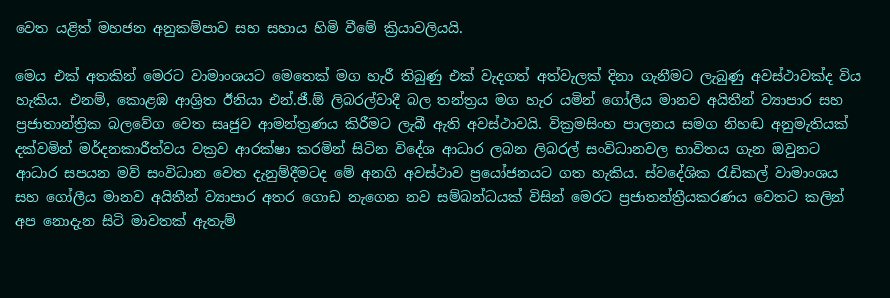වෙත යළිත් මහජන අනුකම්පාව සහ සහාය හිමි වීමේ ක්‍රියාවලියයි.

මෙය එක් අතකින් මෙරට වාමාංශයට මෙතෙක් මග හැරී තිබුණු එක් වැදගත් අත්වැලක් දිනා ගැනීමට ලැබුණු අවස්ථාවක්ද විය හැකිය. එනම්, කොළඹ ආශ්‍රිත ඊනියා එන්.ජී.ඕ ලිබරල්වාදී බල තන්ත්‍රය මග හැර යමින් ගෝලීය මානව අයිතීන් ව්‍යාපාර සහ ප්‍රජාතාන්ත්‍රික බලවේග වෙත සෘජුව ආමන්ත්‍රණය කිරීමට ලැබී ඇති අවස්ථාවයි. වික්‍රමසිංහ පාලනය සමග නිහඬ අනුමැතියක් දක්වමින් මර්දනකාරීත්වය වක්‍රව ආරක්ෂා කරමින් සිටින විදේශ ආධාර ලබන ලිබරල් සංවිධානවල භාවිතය ගැන ඔවුනට ආධාර සපයන මව් සංවිධාන වෙත දැනුම්දීමටද මේ අනගි අවස්ථාව ප්‍රයෝජනයට ගත හැකිය. ස්වදේශික රැඩිකල් වාමාංශය සහ ගෝලීය මානව අයිතීන් ව්‍යාපාර අතර ගොඩ නැගෙන නව සම්බන්ධයක් විසින් මෙරට ප්‍රජාතන්ත්‍රීයකරණය වෙතට කලින් අප නොදැන සිටි මාවතක් ඇතැම්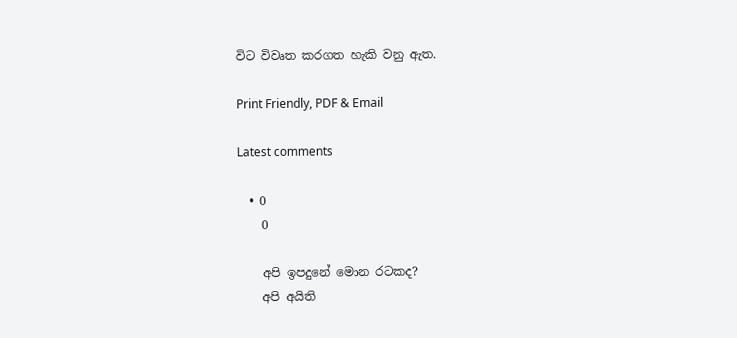විට විවෘත කරගත හැකි වනු ඇත.

Print Friendly, PDF & Email

Latest comments

  • 0
    0

    අපි ඉපදුනේ මොන රටකද?
    අපි අයිති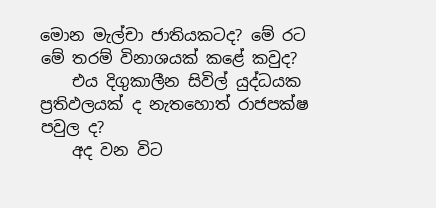මොන මැල්චා ජාතියකටද? මේ රට මේ තරම් විනාශයක් කළේ කවුද?
    එය දිගුකාලීන සිවිල් යුද්ධයක ප්‍රතිඵලයක් ද නැතහොත් රාජපක්ෂ පවුල ද?
    අද වන විට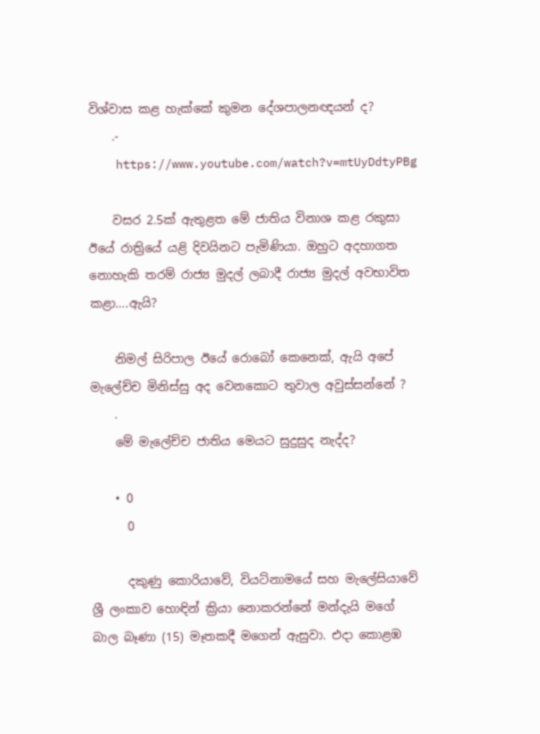විශ්වාස කළ හැක්කේ කුමන දේශපාලනඥයන් ද?
    .-
    https://www.youtube.com/watch?v=mtUyDdtyPBg

    වසර 2.5ක් ඇතුළත මේ ජාතිය විනාශ කළ රකුසා ඊයේ රාත්‍රියේ යළි දිවයිනට පැමිණියා. ඔහුට අදහාගත නොහැකි තරම් රාජ්‍ය මුදල් ලබාදී රාජ්‍ය මුදල් අවභාවිත කළා….ඇයි?

    නිමල් සිරිපාල ඊයේ රොබෝ කෙනෙක්, ඇයි අපේ මැලේච්ච මිනිස්සු අද වෙනකොට තුවාල අවුස්සන්නේ ?
    .
    මේ මැලේච්ච ජාතිය මෙයට සුදුසුද නැද්ද?

    • 0
      0

      දකුණු කොරියාවේ, වියට්නාමයේ සහ මැලේසියාවේ ශ්‍රී ලංකාව හොඳින් ක්‍රියා නොකරන්නේ මන්දැයි මගේ බාල බෑණා (15) මෑතකදී මගෙන් ඇසුවා. එදා කොළඹ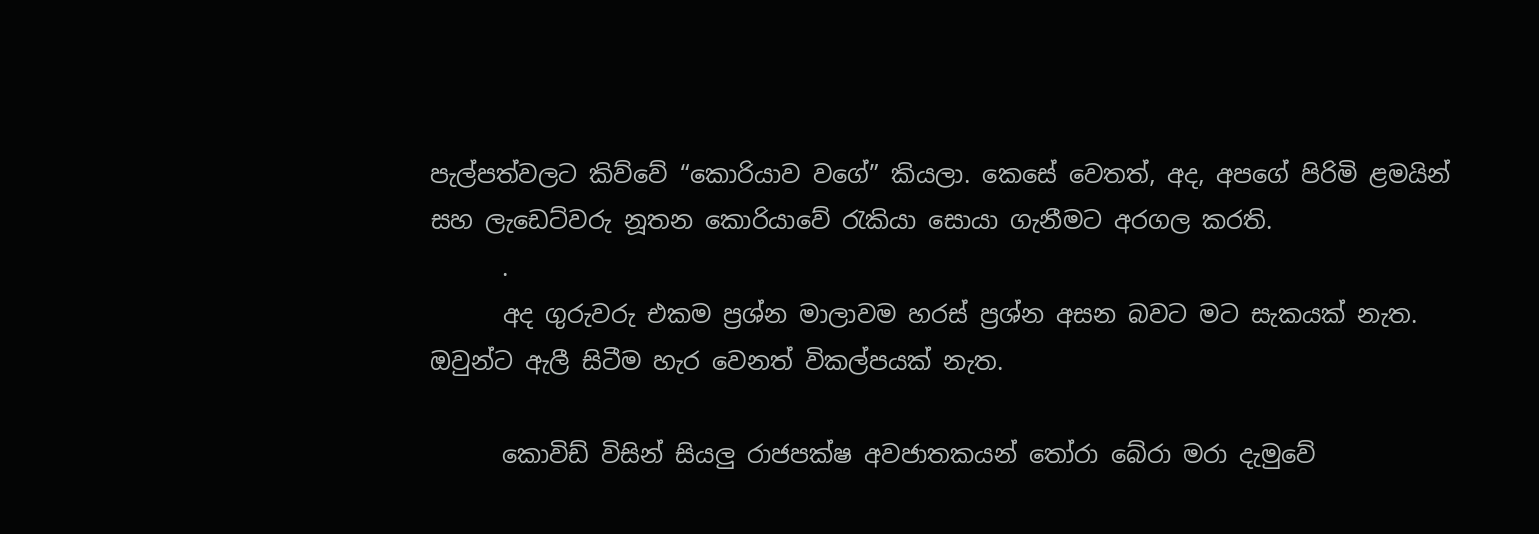පැල්පත්වලට කිව්වේ “කොරියාව වගේ” කියලා. කෙසේ වෙතත්, අද, අපගේ පිරිමි ළමයින් සහ ලැඩෙට්වරු නූතන කොරියාවේ රැකියා සොයා ගැනීමට අරගල කරති.
      .
      අද ගුරුවරු එකම ප්‍රශ්න මාලාවම හරස් ප්‍රශ්න අසන බවට මට සැකයක් නැත. ඔවුන්ට ඇලී සිටීම හැර වෙනත් විකල්පයක් නැත.

      කොවිඩ් විසින් සියලු රාජපක්ෂ අවජාතකයන් තෝරා බේරා මරා දැමුවේ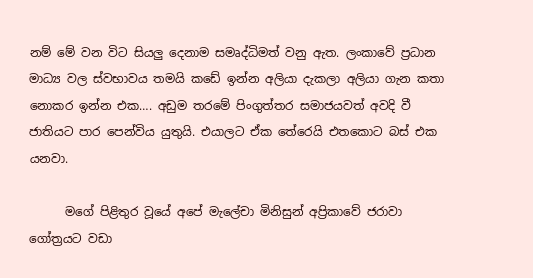නම් මේ වන විට සියලු දෙනාම සමෘද්ධිමත් වනු ඇත. ලංකාවේ ප්‍රධාන මාධ්‍ය වල ස්වභාවය තමයි කඩේ ඉන්න අලියා දැකලා අලියා ගැන කතා නොකර ඉන්න එක…. අඩුම තරමේ පිංගුත්තර සමාජයවත් අවදි වී ජාතියට පාර පෙන්විය යුතුයි. එයාලට ඒක තේරෙයි එතකොට බස් එක යනවා.

      මගේ පිළිතුර වූයේ අපේ මැලේචා මිනිසුන් අප්‍රිකාවේ ජරාවා ගෝත්‍රයට වඩා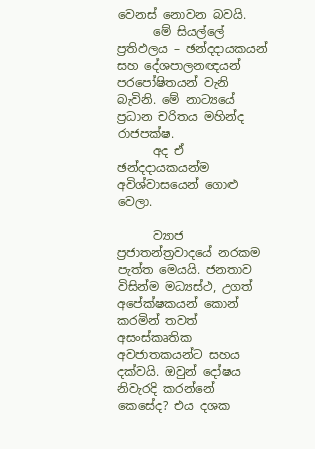වෙනස් නොවන බවයි.
      මේ සියල්ලේ ප්‍රතිඵලය – ඡන්දදායකයන් සහ දේශපාලනඥයන් පරපෝෂිතයන් වැනි බැවිනි. මේ නාට්‍යයේ ප්‍රධාන චරිතය මහින්ද රාජපක්ෂ.
      අද ඒ ඡන්දදායකයන්ම අවිශ්වාසයෙන් ගොළු වෙලා.

      ව්‍යාජ ප්‍රජාතන්ත්‍රවාදයේ නරකම පැත්ත මෙයයි. ජනතාව විසින්ම මධ්‍යස්ථ, උගත් අපේක්ෂකයන් කොන් කරමින් තවත් අසංස්කෘතික අවජාතකයන්ට සහය දක්වයි. ඔවුන් දෝෂය නිවැරදි කරන්නේ කෙසේද? එය දශක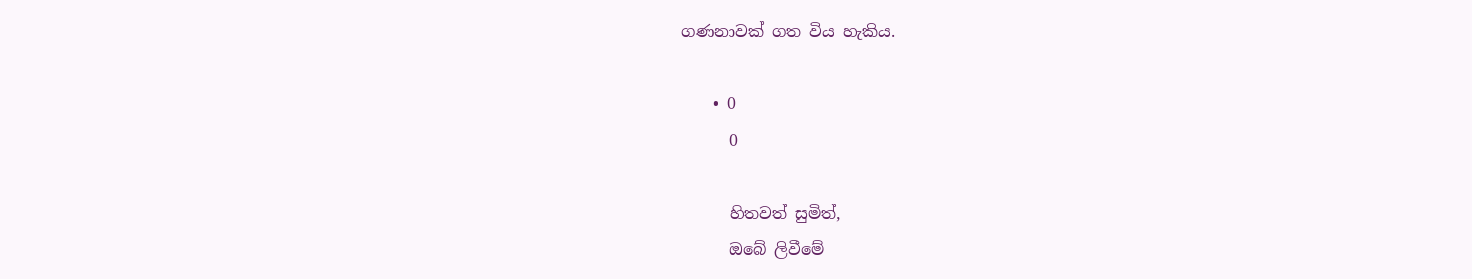ගණනාවක් ගත විය හැකිය.

    • 0
      0

      හිතවත් සුමිත්,
      ඔබේ ලිවීමේ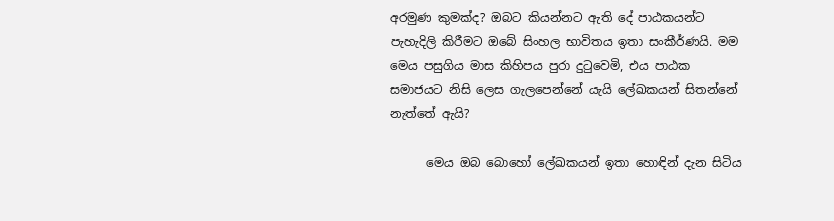අරමුණ කුමක්ද? ඔබට කියන්නට ඇති දේ පාඨකයන්ට පැහැදිලි කිරීමට ඔබේ සිංහල භාවිතය ඉතා සංකීර්ණයි. මම මෙය පසුගිය මාස කිහිපය පුරා දුටුවෙමි, එය පාඨක සමාජයට නිසි ලෙස ගැලපෙන්නේ යැයි ලේඛකයන් සිතන්නේ නැත්තේ ඇයි?

      මෙය ඔබ බොහෝ ලේඛකයන් ඉතා හොඳින් දැන සිටිය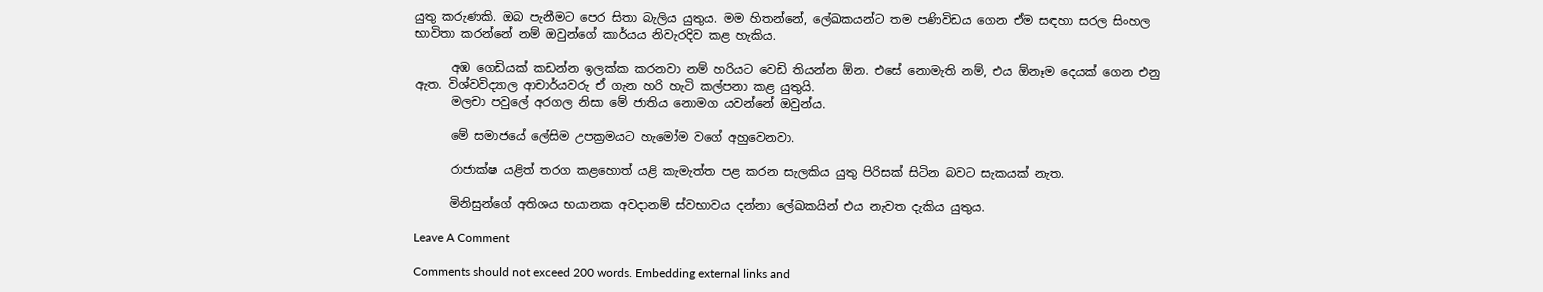යුතු කරුණකි. ඔබ පැනීමට පෙර සිතා බැලිය යුතුය. මම හිතන්නේ, ලේඛකයන්ට තම පණිවිඩය ගෙන ඒම සඳහා සරල සිංහල භාවිතා කරන්නේ නම් ඔවුන්ගේ කාර්යය නිවැරදිව කළ හැකිය.

      අඹ ගෙඩියක් කඩන්න ඉලක්ක කරනවා නම් හරියට වෙඩි තියන්න ඕන. එසේ නොමැති නම්, එය ඕනෑම දෙයක් ගෙන එනු ඇත. විශ්වවිද්‍යාල ආචාර්යවරු ඒ ගැන හරි හැටි කල්පනා කළ යුතුයි.
      මලචා පවුලේ අරගල නිසා මේ ජාතිය නොමග යවන්නේ ඔවුන්ය.

      මේ සමාජයේ ලේසිම උපක්‍රමයට හැමෝම වගේ අහුවෙනවා.

      රාජාක්ෂ යළිත් තරග කළහොත් යළි කැමැත්ත පළ කරන සැලකිය යුතු පිරිසක් සිටින බවට සැකයක් නැත.

      මිනිසුන්ගේ අතිශය භයානක අවදානම් ස්වභාවය දන්නා ලේඛකයින් එය නැවත දැකිය යුතුය.

Leave A Comment

Comments should not exceed 200 words. Embedding external links and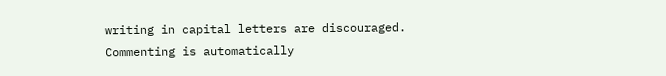writing in capital letters are discouraged. Commenting is automatically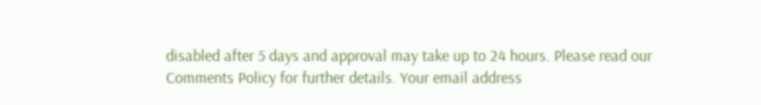disabled after 5 days and approval may take up to 24 hours. Please read our Comments Policy for further details. Your email address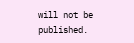will not be published.